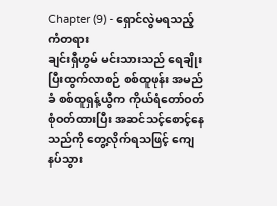Chapter (9) - ရှောင်လွဲမရသည့် ကံတရား
ချင်းရှီဟွမ် မင်းသားသည် ရေချိုးပြီးထွက်လာစဉ် စစ်ထူဖုန်း အမည်ခံ စစ်ထူရှန့်ယွီက ကိုယ်ရံတော်ဝတ်စုံဝတ်ထားပြီး အဆင်သင့်စောင့်နေသည်ကို တွေ့လိုက်ရသဖြင့် ကျေနပ်သွား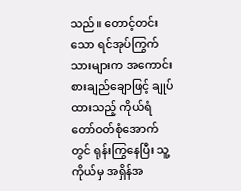သည်။ တောင့်တင်းသော ရင်အုပ်ကြွက်သားများက အကောင်းစားချည်ချောဖြင့် ချုပ်ထားသည့် ကိုယ်ရံတော်ဝတ်စုံအောက်တွင် ရုန်းကြွနေပြီး သူ့ကိုယ်မှ အရှိန်အ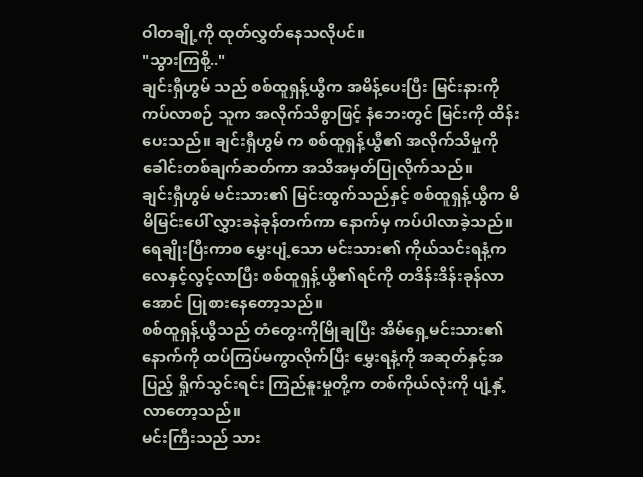ဝါတချို့ကို ထုတ်လွှတ်နေသလိုပင်။
"သွားကြစို့.."
ချင်းရှီဟွမ် သည် စစ်ထူရှန့်ယွီက အမိန့်ပေးပြီး မြင်းနားကိုကပ်လာစဉ် သူက အလိုက်သိစွာဖြင့် နံဘေးတွင် မြင်းကို ထိန်းပေးသည်။ ချင်းရှီဟွမ် က စစ်ထူရှန့်ယွီ၏ အလိုက်သိမှုကို ခေါင်းတစ်ချက်ဆတ်ကာ အသိအမှတ်ပြုလိုက်သည်။
ချင်းရှီဟွမ် မင်းသား၏ မြင်းထွက်သည်နှင့် စစ်ထူရှန့်ယွီက မိမိမြင်းပေါ် လွှားခနဲခုန်တက်ကာ နောက်မှ ကပ်ပါလာခဲ့သည်။ ရေချိုးပြီးကာစ မွှေးပျံ့သော မင်းသား၏ ကိုယ်သင်းရနံ့က လေနှင့်လွင့်လာပြီး စစ်ထူရှန့်ယွီ၏ရင်ကို တဒိန်းဒိန်းခုန်လာ အောင် ပြုစားနေတော့သည်။
စစ်ထူရှန့်ယွီသည် တံတွေးကိုမြိုချပြီး အိမ်ရှေ့မင်းသား၏နောက်ကို ထပ်ကြပ်မကွာလိုက်ပြီး မွှေးရနံ့ကို အဆုတ်နှင့်အပြည့် ရှိုက်သွင်းရင်း ကြည်နူးမှုတို့က တစ်ကိုယ်လုံးကို ပျံ့နှံ့လာတော့သည်။
မင်းကြီးသည် သား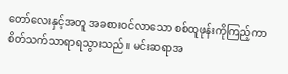တော်လေးနှင့်အတူ အခစားဝင်လာသော စစ်ထူဖုန်းကိုကြည့်ကာ စိတ်သက်သာရာရသွားသည်။ မင်းဆရာအ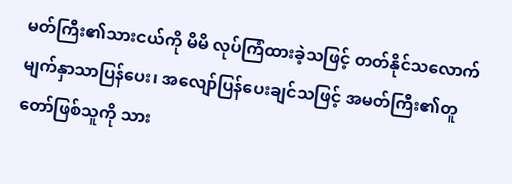မတ်ကြီး၏သားငယ်ကို မိမိ လုပ်ကြံထားခဲ့သဖြင့် တတ်နိုင်သလောက် မျက်နှာသာပြန်ပေး၊ အလျော်ပြန်ပေးချင်သဖြင့် အမတ်ကြီး၏တူတော်ဖြစ်သူကို သား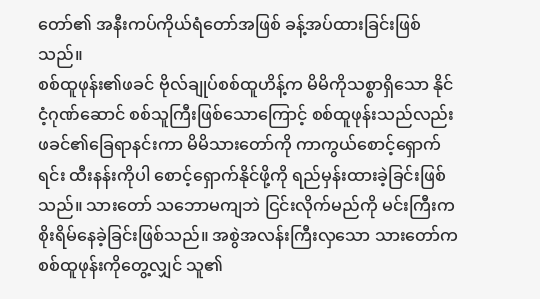တော်၏ အနီးကပ်ကိုယ်ရံတော်အဖြစ် ခန့်အပ်ထားခြင်းဖြစ်သည်။
စစ်ထူဖုန်း၏ဖခင် ဗိုလ်ချုပ်စစ်ထူဟိန့်က မိမိကိုသစ္စာရှိသော နိုင်ငံ့ဂုဏ်ဆောင် စစ်သူကြီးဖြစ်သောကြောင့် စစ်ထူဖုန်းသည်လည်း ဖခင်၏ခြေရာနင်းကာ မိမိသားတော်ကို ကာကွယ်စောင့်ရှောက်ရင်း ထီးနန်းကိုပါ စောင့်ရှောက်နိုင်ဖို့ကို ရည်မှန်းထားခဲ့ခြင်းဖြစ်သည်။ သားတော် သဘောမကျဘဲ ငြင်းလိုက်မည်ကို မင်းကြီးက စိုးရိမ်နေခဲ့ခြင်းဖြစ်သည်။ အစွဲအလန်းကြီးလှသော သားတော်က စစ်ထူဖုန်းကိုတွေ့လျှင် သူ၏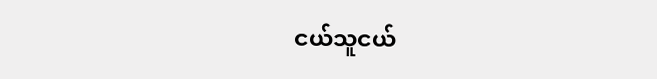ငယ်သူငယ်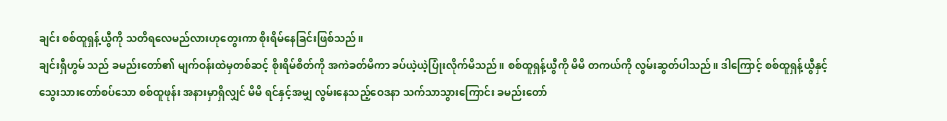ချင်း စစ်ထူရှန့်ယွီကို သတိရလေမည်လားဟုတွေးကာ စိုးရိမ်နေခြင်းဖြစ်သည်။
ချင်းရှီဟွမ် သည် ခမည်းတော်၏ မျက်ဝန်းထဲမှတစ်ဆင့် စိုးရိမ်စိတ်ကို အကဲခတ်မိကာ ခပ်ယဲ့ယဲ့ပြုံးလိုက်မိသည်။ စစ်ထူရှန့်ယွီကို မိမိ တကယ်ကို လွမ်းဆွတ်ပါသည်။ ဒါကြောင့် စစ်ထူရှန့်ယွီနှင့် သွေးသားတော်စပ်သော စစ်ထူဖုန်း အနားမှာရှိလျှင် မိမိ ရင်နှင့်အမျှ လွမ်းနေသည့်ဝေဒနာ သက်သာသွားကြောင်း ခမည်းတော်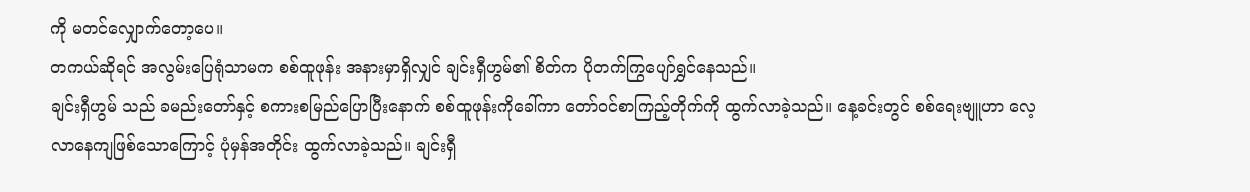ကို မတင်လျှောက်တော့ပေ။
တကယ်ဆိုရင် အလွမ်းပြေရုံသာမက စစ်ထူဖုန်း အနားမှာရှိလျှင် ချင်းရှီဟွမ်၏ စိတ်က ပိုတက်ကြွပျော်ရွှင်နေသည်။
ချင်းရှီဟွမ် သည် ခမည်းတော်နှင့် စကားစမြည်ပြောပြီးနောက် စစ်ထူဖုန်းကိုခေါ်ကာ တော်ဝင်စာကြည့်တိုက်ကို ထွက်လာခဲ့သည်။ နေ့ခင်းတွင် စစ်ရေးဗျူဟာ လေ့လာနေကျဖြစ်သောကြောင့် ပုံမှန်အတိုင်း ထွက်လာခဲ့သည်။ ချင်းရှီ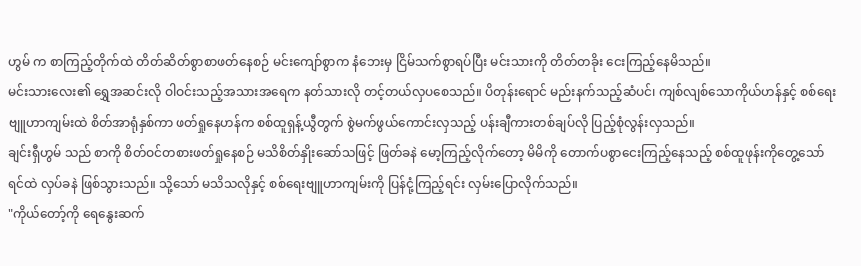ဟွမ် က စာကြည့်တိုက်ထဲ တိတ်ဆိတ်စွာစာဖတ်နေစဉ် မင်းကျော်စွာက နံဘေးမှ ငြိမ်သက်စွာရပ်ပြီး မင်းသားကို တိတ်တခိုး ငေးကြည့်နေမိသည်။
မင်းသားလေး၏ ရွှေအဆင်းလို ဝါဝင်းသည့်အသားအရေက နတ်သားလို တင့်တယ်လှပစေသည်။ ပိတုန်းရောင် မည်းနက်သည့်ဆံပင်၊ ကျစ်လျစ်သောကိုယ်ဟန်နှင့် စစ်ရေးဗျူဟာကျမ်းထဲ စိတ်အာရုံနှစ်ကာ ဖတ်ရှုနေဟန်က စစ်ထူရှန့်ယွီတွက် စွဲမက်ဖွယ်ကောင်းလှသည့် ပန်းချီကားတစ်ချပ်လို ပြည့်စုံလွန်းလှသည်။
ချင်းရှီဟွမ် သည် စာကို စိတ်ဝင်တစားဖတ်ရှုနေစဉ် မသိစိတ်နှိုးဆော်သဖြင့် ဖြတ်ခနဲ မော့ကြည့်လိုက်တော့ မိမိကို တောက်ပစွာငေးကြည့်နေသည့် စစ်ထူဖုန်းကိုတွေ့သော် ရင်ထဲ လှပ်ခနဲ ဖြစ်သွားသည်။ သို့သော် မသိသလိုနှင့် စစ်ရေးဗျူဟာကျမ်းကို ပြန်ငုံ့ကြည့်ရင်း လှမ်းပြောလိုက်သည်။
"ကိုယ်တော့်ကို ရေနွေးဆက်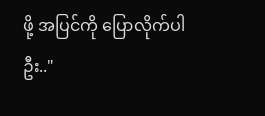ဖို့ အပြင်ကို ပြောလိုက်ပါဦး.."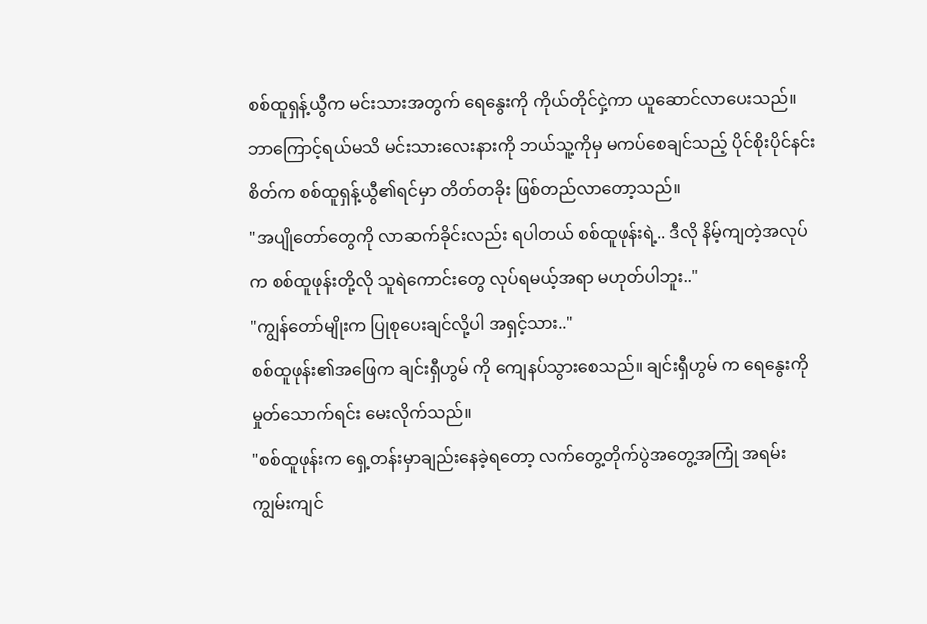စစ်ထူရှန့်ယွီက မင်းသားအတွက် ရေနွေးကို ကိုယ်တိုင်ငှဲ့ကာ ယူဆောင်လာပေးသည်။ ဘာကြောင့်ရယ်မသိ မင်းသားလေးနားကို ဘယ်သူ့ကိုမှ မကပ်စေချင်သည့် ပိုင်စိုးပိုင်နင်းစိတ်က စစ်ထူရှန့်ယွီ၏ရင်မှာ တိတ်တခိုး ဖြစ်တည်လာတော့သည်။
"အပျိုတော်တွေကို လာဆက်ခိုင်းလည်း ရပါတယ် စစ်ထူဖုန်းရဲ့.. ဒီလို နိမ့်ကျတဲ့အလုပ်က စစ်ထူဖုန်းတို့လို သူရဲကောင်းတွေ လုပ်ရမယ့်အရာ မဟုတ်ပါဘူး.."
"ကျွန်တော်မျိုးက ပြုစုပေးချင်လို့ပါ အရှင့်သား.."
စစ်ထူဖုန်း၏အဖြေက ချင်းရှီဟွမ် ကို ကျေနပ်သွားစေသည်။ ချင်းရှီဟွမ် က ရေနွေးကိုမှုတ်သောက်ရင်း မေးလိုက်သည်။
"စစ်ထူဖုန်းက ရှေ့တန်းမှာချည်းနေခဲ့ရတော့ လက်တွေ့တိုက်ပွဲအတွေ့အကြုံ အရမ်းကျွမ်းကျင်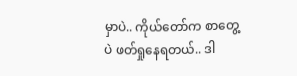မှာပဲ.. ကိုယ်တော်က စာတွေ့ပဲ ဖတ်ရှုနေရတယ်.. ဒါ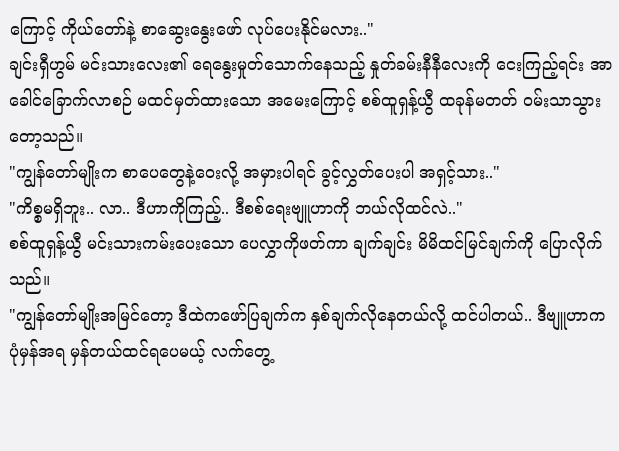ကြောင့် ကိုယ်တော်နဲ့ စာဆွေးနွေးဖော် လုပ်ပေးနိုင်မလား.."
ချင်းရှီဟွမ် မင်းသားလေး၏ ရေနွေးမှုတ်သောက်နေသည့် နှုတ်ခမ်းနီနီလေးကို ငေးကြည့်ရင်း အာခေါင်ခြောက်လာစဉ် မထင်မှတ်ထားသော အမေးကြောင့် စစ်ထူရှန့်ယွီ ထခုန်မတတ် ဝမ်းသာသွားတော့သည်။
"ကျွန်တော်မျိုးက စာပေတွေနဲ့ဝေးလို့ အမှားပါရင် ခွင့်လွှတ်ပေးပါ အရှင့်သား.."
"ကိစ္စမရှိဘူး.. လာ.. ဒီဟာကိုကြည့်.. ဒီစစ်ရေးဗျူဟာကို ဘယ်လိုထင်လဲ.."
စစ်ထူရှန့်ယွီ မင်းသားကမ်းပေးသော ပေလွှာကိုဖတ်ကာ ချက်ချင်း မိမိထင်မြင်ချက်ကို ပြောလိုက်သည်။
"ကျွန်တော်မျိုးအမြင်တော့ ဒီထဲကဖော်ပြချက်က နှစ်ချက်လိုနေတယ်လို့ ထင်ပါတယ်.. ဒီဗျူဟာက ပုံမှန်အရ မှန်တယ်ထင်ရပေမယ့် လက်တွေ့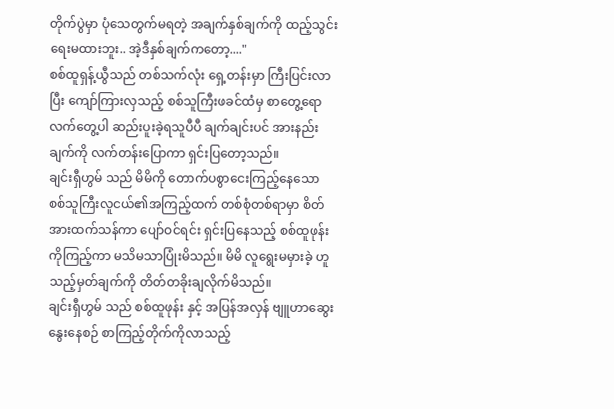တိုက်ပွဲမှာ ပုံသေတွက်မရတဲ့ အချက်နှစ်ချက်ကို ထည့်သွင်းရေးမထားဘူး.. အဲ့ဒီနှစ်ချက်ကတော့...."
စစ်ထူရှန့်ယွီသည် တစ်သက်လုံး ရှေ့တန်းမှာ ကြီးပြင်းလာပြီး ကျော်ကြားလှသည့် စစ်သူကြီးဖခင်ထံမှ စာတွေ့ရော လက်တွေ့ပါ ဆည်းပူးခဲ့ရသူပီပီ ချက်ချင်းပင် အားနည်းချက်ကို လက်တန်းပြောကာ ရှင်းပြတော့သည်။
ချင်းရှီဟွမ် သည် မိမိကို တောက်ပစွာငေးကြည့်နေသော စစ်သူကြီးလူငယ်၏အကြည့်ထက် တစ်စုံတစ်ရာမှာ စိတ်အားထက်သန်ကာ ပျော်ဝင်ရင်း ရှင်းပြနေသည့် စစ်ထူဖုန်းကိုကြည့်ကာ မသိမသာပြုံးမိသည်။ မိမိ လူရွေးမမှားခဲ့ ဟူသည့်မှတ်ချက်ကို တိတ်တခိုးချလိုက်မိသည်။
ချင်းရှီဟွမ် သည် စစ်ထူဖုန်း နှင့် အပြန်အလှန် ဗျူဟာဆွေးနွေးနေစဉ် စာကြည့်တိုက်ကိုလာသည့်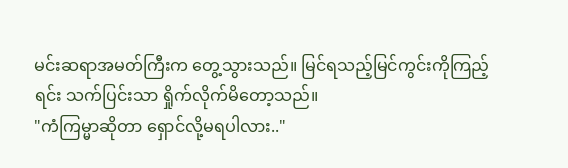မင်းဆရာအမတ်ကြီးက တွေ့သွားသည်။ မြင်ရသည့်မြင်ကွင်းကိုကြည့်ရင်း သက်ပြင်းသာ ရှိုက်လိုက်မိတော့သည်။
"ကံကြမ္မာဆိုတာ ရှောင်လို့မရပါလား.."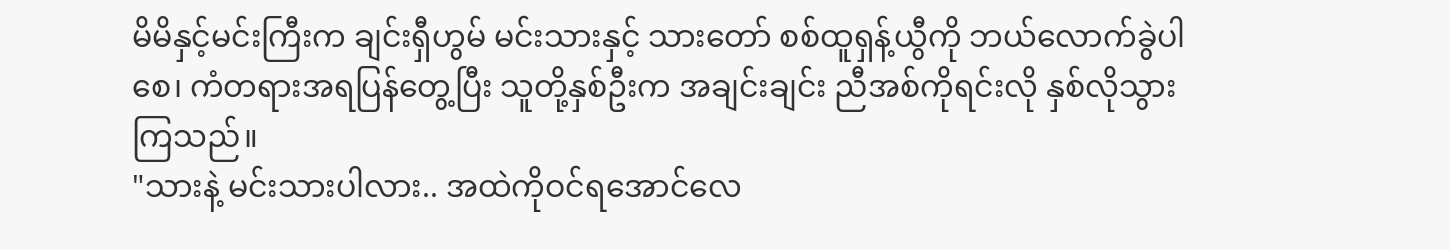မိမိနှင့်မင်းကြီးက ချင်းရှီဟွမ် မင်းသားနှင့် သားတော် စစ်ထူရှန့်ယွီကို ဘယ်လောက်ခွဲပါစေ၊ ကံတရားအရပြန်တွေ့ပြီး သူတို့နှစ်ဦးက အချင်းချင်း ညီအစ်ကိုရင်းလို နှစ်လိုသွားကြသည်။
"သားနဲ့ မင်းသားပါလား.. အထဲကိုဝင်ရအောင်လေ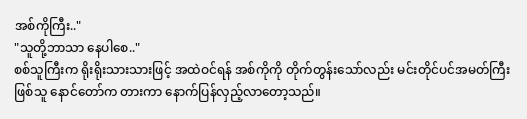အစ်ကိုကြီး.."
"သူတို့ဘာသာ နေပါစေ.."
စစ်သူကြီးက ရိုးရိုးသားသားဖြင့် အထဲဝင်ရန် အစ်ကိုကို တိုက်တွန်းသော်လည်း မင်းတိုင်ပင်အမတ်ကြီးဖြစ်သူ နောင်တော်က တားကာ နောက်ပြန်လှည့်လာတော့သည်။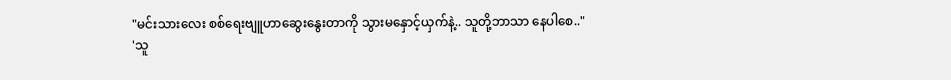"မင်းသားလေး စစ်ရေးဗျူဟာဆွေးနွေးတာကို သွားမနှောင့်ယှက်နဲ့.. သူတို့ဘာသာ နေပါစေ.."
'သူ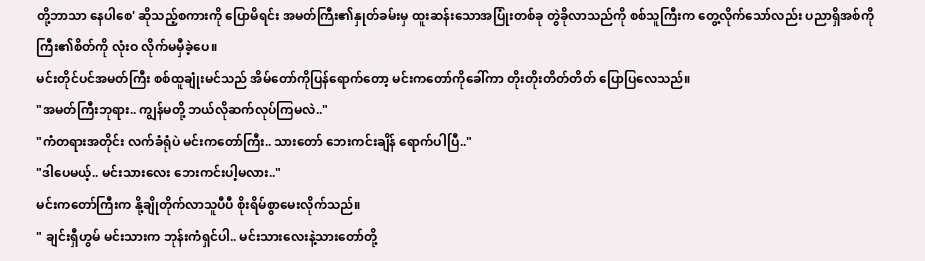တို့ဘာသာ နေပါစေ' ဆိုသည့်စကားကို ပြောမိရင်း အမတ်ကြီး၏နှုတ်ခမ်းမှ ထူးဆန်းသောအပြုံးတစ်ခု တွဲခိုလာသည်ကို စစ်သူကြီးက တွေ့လိုက်သော်လည်း ပညာရှိအစ်ကိုကြီး၏စိတ်ကို လုံးဝ လိုက်မမှီခဲ့ပေ။
မင်းတိုင်ပင်အမတ်ကြီး စစ်ထူချုံးမင်သည် အိမ်တော်ကိုပြန်ရောက်တော့ မင်းကတော်ကိုခေါ်ကာ တိုးတိုးတိတ်တိတ် ပြောပြလေသည်။
"အမတ်ကြီးဘုရား.. ကျွန်မတို့ ဘယ်လိုဆက်လုပ်ကြမလဲ.."
"ကံတရားအတိုင်း လက်ခံရုံပဲ မင်းကတော်ကြီး.. သားတော် ဘေးကင်းချိန် ရောက်ပါပြီ.."
"ဒါပေမယ့်.. မင်းသားလေး ဘေးကင်းပါ့မလား.."
မင်းကတော်ကြီးက နို့ချိုတိုက်လာသူပီပီ စိုးရိမ်စွာမေးလိုက်သည်။
" ချင်းရှီဟွမ် မင်းသားက ဘုန်းကံရှင်ပါ.. မင်းသားလေးနဲ့သားတော်တို့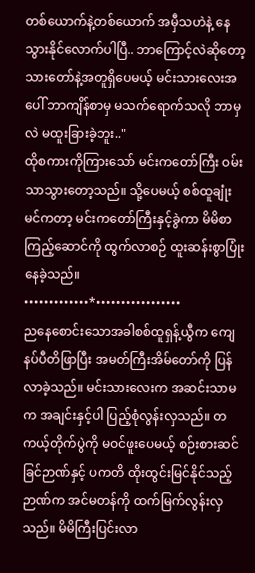တစ်ယောက်နဲ့တစ်ယောက် အမှီသဟဲနဲ့ နေသွားနိုင်လောက်ပါပြီ.. ဘာကြောင့်လဲဆိုတော့ သားတော်နဲ့အတူရှိပေမယ့် မင်းသားလေးအပေါ် ဘာကျိန်စာမှ မသက်ရောက်သလို ဘာမှလဲ မထူးခြားခဲ့ဘူး.."
ထိုစကားကိုကြားသော် မင်းကတော်ကြီး ဝမ်းသာသွားတော့သည်။ သို့ပေမယ့် စစ်ထူချုံးမင်ကတာ့ မင်းကတော်ကြီးနှင့်ခွဲကာ မိမိစာကြည့်ဆောင်ကို ထွက်လာစဉ် ထူးဆန်းစွာပြုံးနေခဲ့သည်။
•••••••••••••*•••••••••••••••••
ညနေစောင်းသောအခါစစ်ထူရှန့်ယွီက ကျေနပ်ပီတိဖြာပြီး အမတ်ကြီးအိမ်တော်ကို ပြန်လာခဲ့သည်။ မင်းသားလေးက အဆင်းသာမက အချင်းနှင့်ပါ ပြည့်စုံလွန်းလှသည်။ တကယ့်တိုက်ပွဲကို မဝင်ဖူးပေမယ့် စဉ်းစားဆင်ခြင်ဉာဏ်နှင့် ပကတိ ထိုးထွင်းမြင်နိုင်သည့်ဉာဏ်က အင်မတန်ကို ထက်မြက်လွန်းလှသည်။ မိမိကြီးပြင်းလာ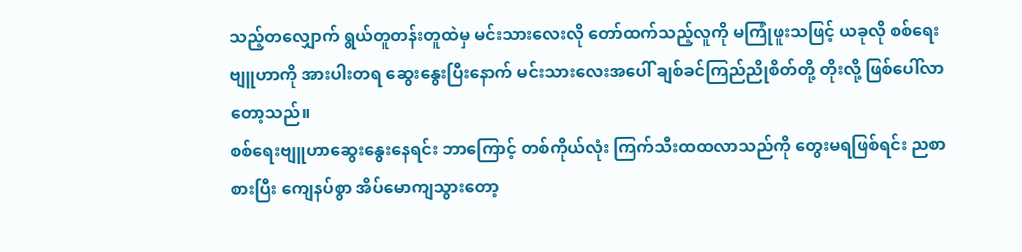သည့်တလျှောက် ရွယ်တူတန်းတူထဲမှ မင်းသားလေးလို တော်ထက်သည့်လူကို မကြုံဖူးသဖြင့် ယခုလို စစ်ရေးဗျူဟာကို အားပါးတရ ဆွေးနွေးပြီးနောက် မင်းသားလေးအပေါ် ချစ်ခင်ကြည်ညိုစိတ်တို့ တိုးလို့ ဖြစ်ပေါ်လာတော့သည်။
စစ်ရေးဗျူဟာဆွေးနွေးနေရင်း ဘာကြောင့် တစ်ကိုယ်လုံး ကြက်သီးထထလာသည်ကို တွေးမရဖြစ်ရင်း ညစာစားပြီး ကျေနပ်စွာ အိပ်မောကျသွားတော့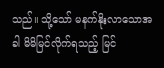သည်။ သို့သော် မနက်နိုးလာသောအခါ မိမိမြင်လိုက်ရသည့် မြင်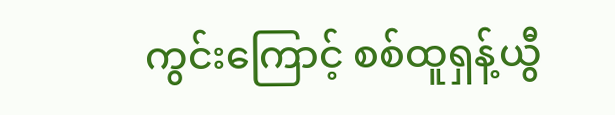ကွင်းကြောင့် စစ်ထူရှန့်ယွီ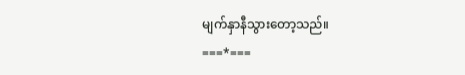မျက်နှာနီသွားတော့သည်။
===*===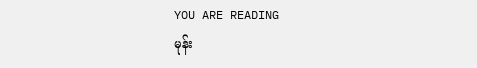YOU ARE READING
မုန်း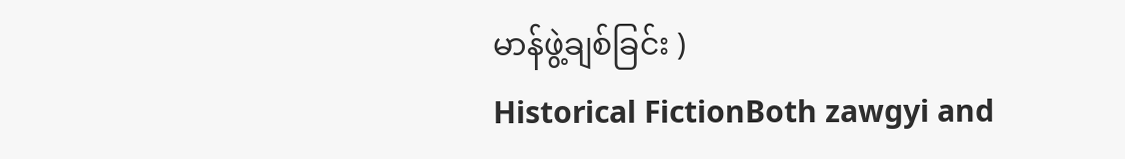မာန်ဖွဲ့ချစ်ခြင်း )
Historical FictionBoth zawgyi and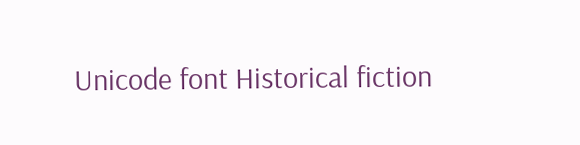Unicode font Historical fiction